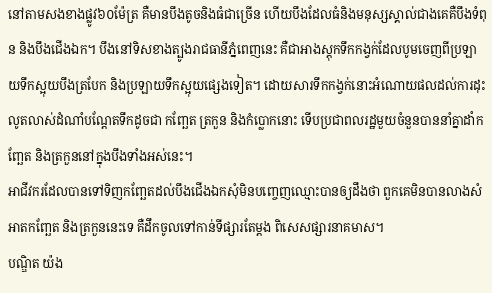នៅតាមសងខាងផ្លូវ៦០ម៉ែត្រ គឺមានបឹងតូចនិងធំជាច្រើន ហើយបឹងដែលធំនិងមនុស្សស្គាល់ជាងគេគឺបឹងទំពុន និងបឹងជើងឯក។ បឹងនៅទិសខាងត្បូងរាជធានីភ្នំពេញនេះ គឺជាអាងស្តុកទឹកកង្វក់ដែលបូមចេញពីប្រឡាយទឹកស្អុយបឹងត្របែក និងប្រឡាយទឹកស្អុយផ្សេងទៀត។ ដោយសារទឹកកង្វក់នោះអំណោយផលដល់ការដុះលូតលាស់ដំណាំបណ្តែតទឹកដូចជា កញ្ឆែត ត្រកួន និងកំប្លោកនោះ ទើបប្រជាពលរដ្ឋមួយចំនួនបាននាំគ្នាដាំកញ្ឆែត និងត្រកួននៅក្នុងបឹងទាំងអស់នេះ។
អាជីវករដែលបានទៅទិញកញ្ឆែតដល់បឹងជើងឯកសុំមិនបញ្ចេញឈ្មោះបានឲ្យដឹងថា ពួកគេមិនបានលាងសំអាតកញ្ឆែត និងត្រកួននេះទេ គឺដឹកចូលទៅកាន់ទីផ្សារតែម្តង ពិសេសផ្សារនាគមាស។
បណ្ឌិត យ៉ង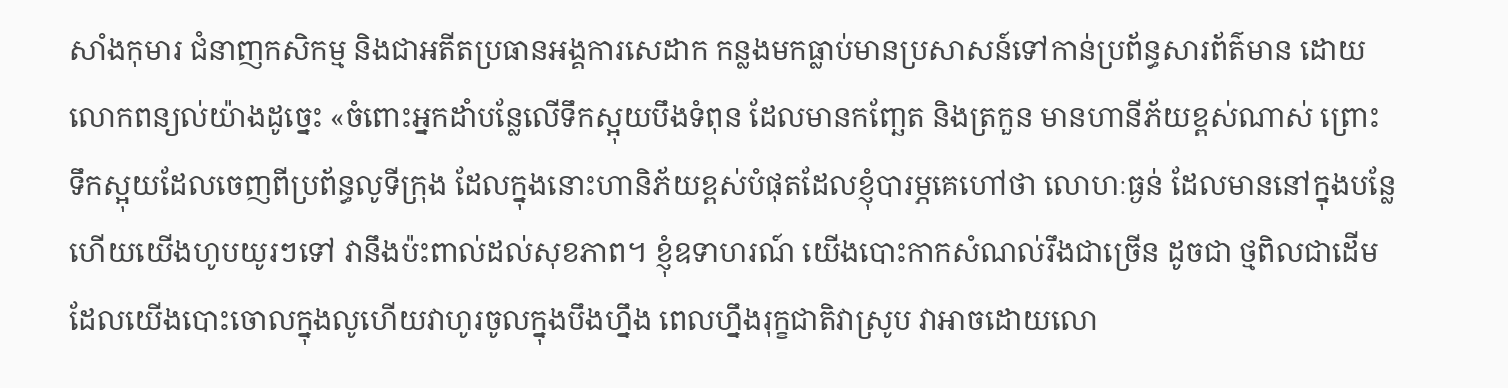សាំងកុមារ ជំនាញកសិកម្ម និងជាអតីតប្រធានអង្គការសេដាក កន្លងមកធ្លាប់មានប្រសាសន៍ទៅកាន់ប្រព័ន្ធសារព័ត៌មាន ដោយលោកពន្យល់យ៉ាងដូច្នេះ «ចំពោះអ្នកដាំបន្លែលើទឹកស្អុយបឹងទំពុន ដែលមានកញ្ឆែត និងត្រកួន មានហានីភ័យខ្ពស់ណាស់ ព្រោះ ទឹកស្អុយដែលចេញពីប្រព័ន្ធលូទីក្រុង ដែលក្នុងនោះហានិភ័យខ្ពស់បំផុតដែលខ្ញុំបារម្ភគេហៅថា លោហៈធ្ងន់ ដែលមាននៅក្នុងបន្លែ ហើយយើងហូបយូរៗទៅ វានឹងប៉ះពាល់ដល់សុខភាព។ ខ្ញុំឧទាហរណ៍ យើងបោះកាកសំណល់រឹងជាច្រើន ដូចជា ថ្មពិលជាដើម ដែលយើងបោះចោលក្នុងលូហើយវាហូរចូលក្នុងបឹងហ្នឹង ពេលហ្នឹងរុក្ខជាតិវាស្រូប វាអាចដោយលោ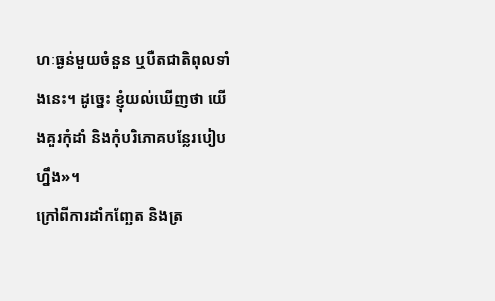ហៈធ្ងន់មួយចំនួន ឬបឺតជាតិពុលទាំងនេះ។ ដូច្នេះ ខ្ញុំយល់ឃើញថា យើងគួរកុំដាំ និងកុំបរិភោគបន្លែរបៀបហ្នឹង»។
ក្រៅពីការដាំកញ្ឆែត និងត្រ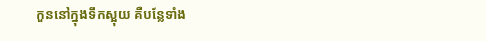កួននៅក្នុងទឹកស្អុយ គឺបន្លែទាំង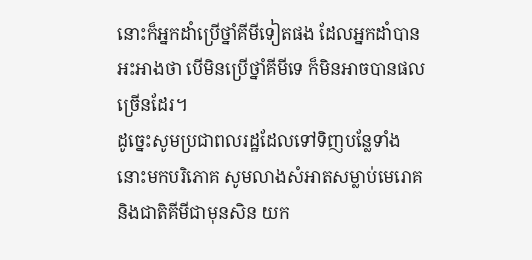នោះក៏អ្នកដាំប្រើថ្នាំគីមីទៀតផង ដែលអ្នកដាំបានអះអាងថា បើមិនប្រើថ្នាំគីមីទេ ក៏មិនអាចបានផលច្រើនដែរ។
ដូច្នេះសូមប្រជាពលរដ្ឋដែលទៅទិញបន្លែទាំងនោះមកបរិភោគ សូមលាងសំអាតសម្លាប់មេរោគ និងជាតិគីមីជាមុនសិន យក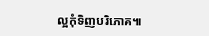ល្អកុំទិញបរិភោគ៕